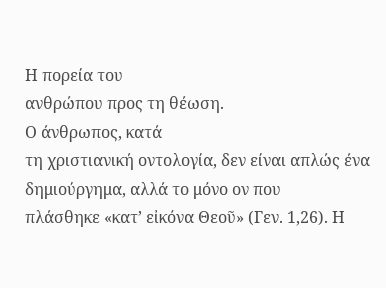Η πορεία του
ανθρώπου προς τη θέωση.
Ο άνθρωπος, κατά
τη χριστιανική οντολογία, δεν είναι απλώς ένα δημιούργημα, αλλά το μόνο ον που
πλάσθηκε «κατ’ εἰκόνα Θεοῦ» (Γεν. 1,26). Η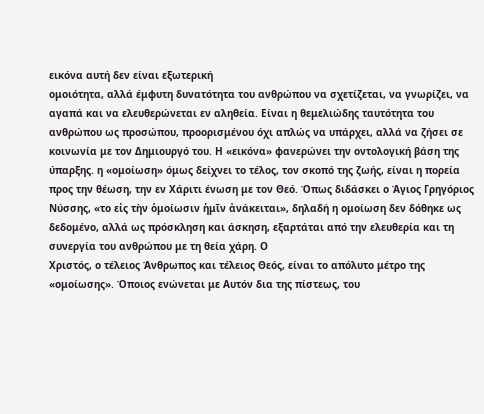εικόνα αυτή δεν είναι εξωτερική
ομοιότητα, αλλά έμφυτη δυνατότητα του ανθρώπου να σχετίζεται, να γνωρίζει, να
αγαπά και να ελευθερώνεται εν αληθεία. Είναι η θεμελιώδης ταυτότητα του
ανθρώπου ως προσώπου, προορισμένου όχι απλώς να υπάρχει, αλλά να ζήσει σε
κοινωνία με τον Δημιουργό του. Η «εικόνα» φανερώνει την οντολογική βάση της
ύπαρξης. η «ομοίωση» όμως δείχνει το τέλος, τον σκοπό της ζωής, είναι η πορεία
προς την θέωση, την εν Χάριτι ένωση με τον Θεό. Όπως διδάσκει ο Άγιος Γρηγόριος
Νύσσης, «το εἰς τὴν ὁμοίωσιν ἡμῖν ἀνάκειται», δηλαδή η ομοίωση δεν δόθηκε ως
δεδομένο, αλλά ως πρόσκληση και άσκηση, εξαρτάται από την ελευθερία και τη
συνεργία του ανθρώπου με τη θεία χάρη. Ο
Χριστός, ο τέλειος Άνθρωπος και τέλειος Θεός, είναι το απόλυτο μέτρο της
«ομοίωσης». Όποιος ενώνεται με Αυτόν δια της πίστεως, του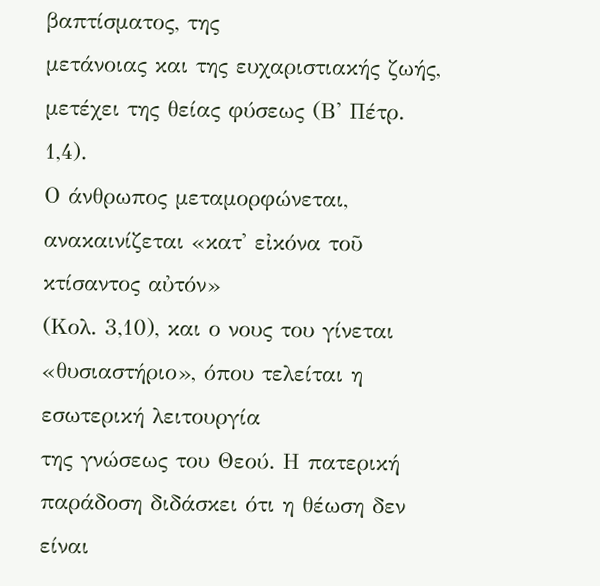βαπτίσματος, της
μετάνοιας και της ευχαριστιακής ζωής, μετέχει της θείας φύσεως (Β' Πέτρ. 1,4).
Ο άνθρωπος μεταμορφώνεται, ανακαινίζεται «κατ' εἰκόνα τοῦ κτίσαντος αὐτόν»
(Κολ. 3,10), και ο νους του γίνεται «θυσιαστήριο», όπου τελείται η εσωτερική λειτουργία
της γνώσεως του Θεού. Η πατερική παράδοση διδάσκει ότι η θέωση δεν είναι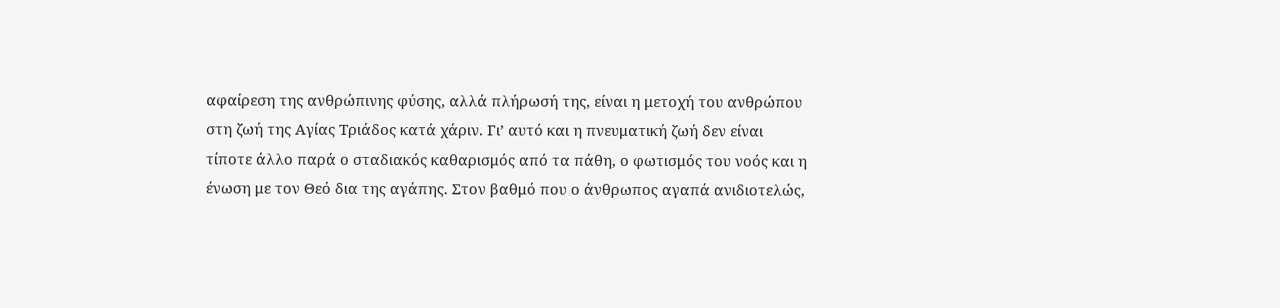αφαίρεση της ανθρώπινης φύσης, αλλά πλήρωσή της, είναι η μετοχή του ανθρώπου
στη ζωή της Αγίας Τριάδος κατά χάριν. Γι’ αυτό και η πνευματική ζωή δεν είναι
τίποτε άλλο παρά ο σταδιακός καθαρισμός από τα πάθη, ο φωτισμός του νοός και η
ένωση με τον Θεό δια της αγάπης. Στον βαθμό που ο άνθρωπος αγαπά ανιδιοτελώς,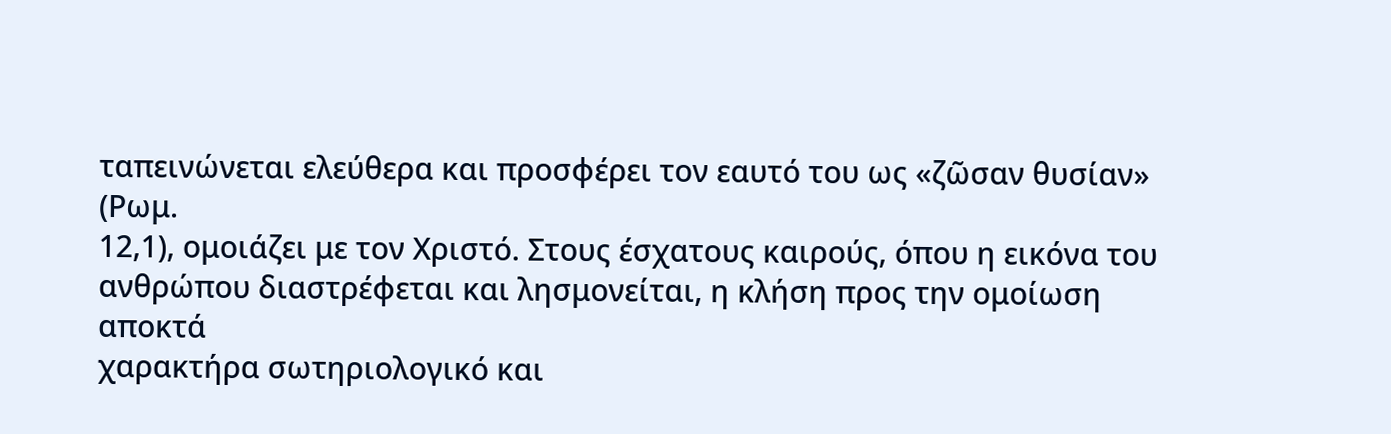ταπεινώνεται ελεύθερα και προσφέρει τον εαυτό του ως «ζῶσαν θυσίαν» (Ρωμ.
12,1), ομοιάζει με τον Χριστό. Στους έσχατους καιρούς, όπου η εικόνα του
ανθρώπου διαστρέφεται και λησμονείται, η κλήση προς την ομοίωση αποκτά
χαρακτήρα σωτηριολογικό και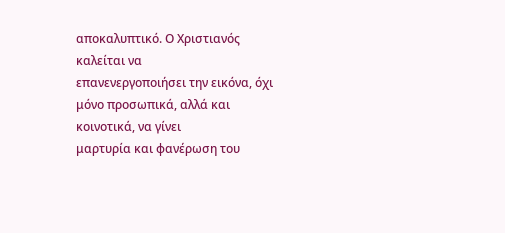αποκαλυπτικό. Ο Χριστιανός καλείται να
επανενεργοποιήσει την εικόνα, όχι μόνο προσωπικά, αλλά και κοινοτικά, να γίνει
μαρτυρία και φανέρωση του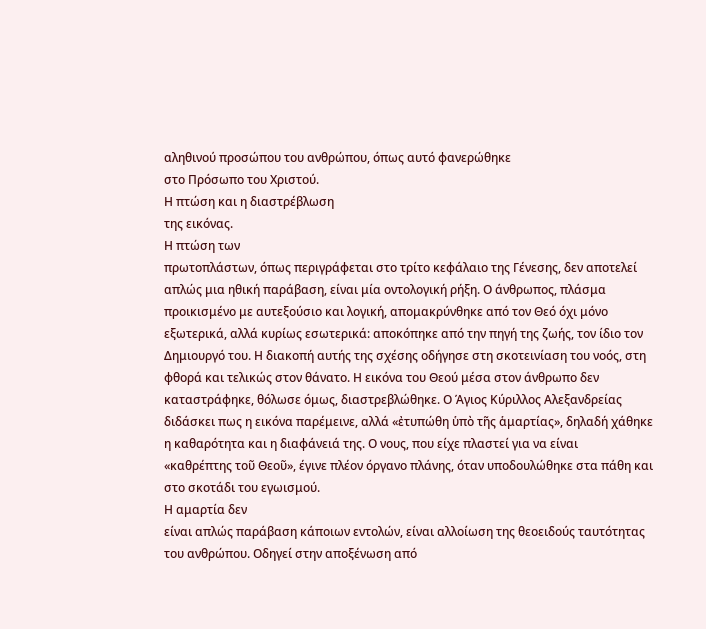αληθινού προσώπου του ανθρώπου, όπως αυτό φανερώθηκε
στο Πρόσωπο του Χριστού.
Η πτώση και η διαστρέβλωση
της εικόνας.
Η πτώση των
πρωτοπλάστων, όπως περιγράφεται στο τρίτο κεφάλαιο της Γένεσης, δεν αποτελεί
απλώς μια ηθική παράβαση, είναι μία οντολογική ρήξη. Ο άνθρωπος, πλάσμα
προικισμένο με αυτεξούσιο και λογική, απομακρύνθηκε από τον Θεό όχι μόνο
εξωτερικά, αλλά κυρίως εσωτερικά: αποκόπηκε από την πηγή της ζωής, τον ίδιο τον
Δημιουργό του. Η διακοπή αυτής της σχέσης οδήγησε στη σκοτεινίαση του νοός, στη
φθορά και τελικώς στον θάνατο. Η εικόνα του Θεού μέσα στον άνθρωπο δεν
καταστράφηκε, θόλωσε όμως, διαστρεβλώθηκε. Ο Άγιος Κύριλλος Αλεξανδρείας
διδάσκει πως η εικόνα παρέμεινε, αλλά «ἐτυπώθη ὑπὸ τῆς ἁμαρτίας», δηλαδή χάθηκε
η καθαρότητα και η διαφάνειά της. Ο νους, που είχε πλαστεί για να είναι
«καθρέπτης τοῦ Θεοῦ», έγινε πλέον όργανο πλάνης, όταν υποδουλώθηκε στα πάθη και
στο σκοτάδι του εγωισμού.
Η αμαρτία δεν
είναι απλώς παράβαση κάποιων εντολών, είναι αλλοίωση της θεοειδούς ταυτότητας
του ανθρώπου. Οδηγεί στην αποξένωση από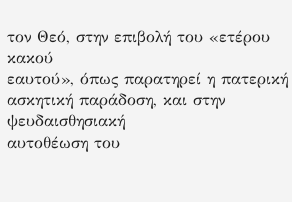τον Θεό, στην επιβολή του «ετέρου κακού
εαυτού», όπως παρατηρεί η πατερική ασκητική παράδοση, και στην ψευδαισθησιακή
αυτοθέωση του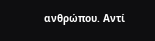ανθρώπου. Αντί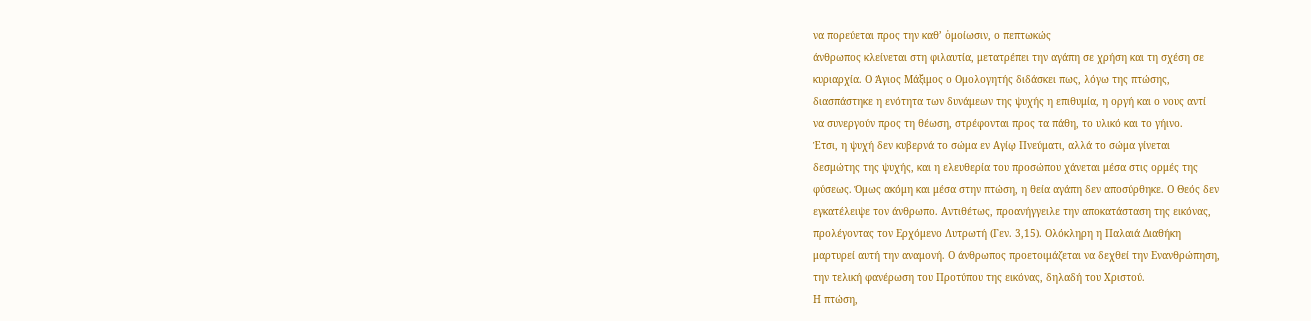να πορεύεται προς την καθ’ ὁμοίωσιν, ο πεπτωκώς
άνθρωπος κλείνεται στη φιλαυτία, μετατρέπει την αγάπη σε χρήση και τη σχέση σε
κυριαρχία. Ο Άγιος Μάξιμος ο Ομολογητής διδάσκει πως, λόγω της πτώσης,
διασπάστηκε η ενότητα των δυνάμεων της ψυχής η επιθυμία, η οργή και ο νους αντί
να συνεργούν προς τη θέωση, στρέφονται προς τα πάθη, το υλικό και το γήινο.
Έτσι, η ψυχή δεν κυβερνά το σώμα εν Αγίῳ Πνεύματι, αλλά το σώμα γίνεται
δεσμώτης της ψυχής, και η ελευθερία του προσώπου χάνεται μέσα στις ορμές της
φύσεως. Όμως ακόμη και μέσα στην πτώση, η θεία αγάπη δεν αποσύρθηκε. Ο Θεός δεν
εγκατέλειψε τον άνθρωπο. Αντιθέτως, προανήγγειλε την αποκατάσταση της εικόνας,
προλέγοντας τον Ερχόμενο Λυτρωτή (Γεν. 3,15). Ολόκληρη η Παλαιά Διαθήκη
μαρτυρεί αυτή την αναμονή. Ο άνθρωπος προετοιμάζεται να δεχθεί την Ενανθρώπηση,
την τελική φανέρωση του Προτύπου της εικόνας, δηλαδή του Χριστού.
Η πτώση,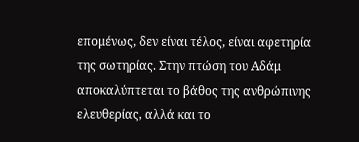επομένως, δεν είναι τέλος, είναι αφετηρία της σωτηρίας. Στην πτώση του Αδάμ
αποκαλύπτεται το βάθος της ανθρώπινης ελευθερίας, αλλά και το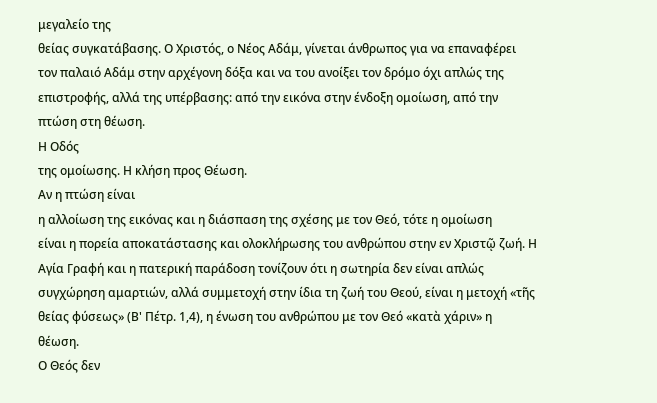μεγαλείο της
θείας συγκατάβασης. Ο Χριστός, ο Νέος Αδάμ, γίνεται άνθρωπος για να επαναφέρει
τον παλαιό Αδάμ στην αρχέγονη δόξα και να του ανοίξει τον δρόμο όχι απλώς της
επιστροφής, αλλά της υπέρβασης: από την εικόνα στην ένδοξη ομοίωση, από την
πτώση στη θέωση.
Η Οδός
της ομοίωσης. Η κλήση προς Θέωση.
Αν η πτώση είναι
η αλλοίωση της εικόνας και η διάσπαση της σχέσης με τον Θεό, τότε η ομοίωση
είναι η πορεία αποκατάστασης και ολοκλήρωσης του ανθρώπου στην εν Χριστῷ ζωή. Η
Αγία Γραφή και η πατερική παράδοση τονίζουν ότι η σωτηρία δεν είναι απλώς
συγχώρηση αμαρτιών, αλλά συμμετοχή στην ίδια τη ζωή του Θεού, είναι η μετοχή «τῆς
θείας φύσεως» (Β' Πέτρ. 1,4), η ένωση του ανθρώπου με τον Θεό «κατὰ χάριν» η
θέωση.
Ο Θεός δεν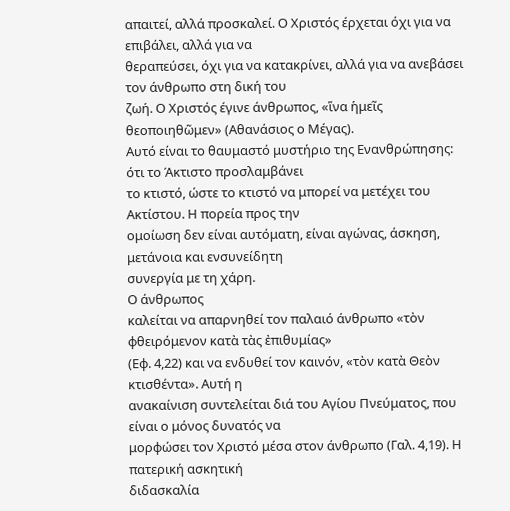απαιτεί, αλλά προσκαλεί. Ο Χριστός έρχεται όχι για να επιβάλει, αλλά για να
θεραπεύσει, όχι για να κατακρίνει, αλλά για να ανεβάσει τον άνθρωπο στη δική του
ζωή. Ο Χριστός έγινε άνθρωπος, «ἵνα ἡμεῖς θεοποιηθῶμεν» (Αθανάσιος ο Μέγας).
Αυτό είναι το θαυμαστό μυστήριο της Ενανθρώπησης: ότι το Άκτιστο προσλαμβάνει
το κτιστό, ώστε το κτιστό να μπορεί να μετέχει του Ακτίστου. Η πορεία προς την
ομοίωση δεν είναι αυτόματη, είναι αγώνας, άσκηση, μετάνοια και ενσυνείδητη
συνεργία με τη χάρη.
Ο άνθρωπος
καλείται να απαρνηθεί τον παλαιό άνθρωπο «τὸν φθειρόμενον κατὰ τὰς ἐπιθυμίας»
(Εφ. 4,22) και να ενδυθεί τον καινόν, «τὸν κατὰ Θεὸν κτισθέντα». Αυτή η
ανακαίνιση συντελείται διά του Αγίου Πνεύματος, που είναι ο μόνος δυνατός να
μορφώσει τον Χριστό μέσα στον άνθρωπο (Γαλ. 4,19). Η πατερική ασκητική
διδασκαλία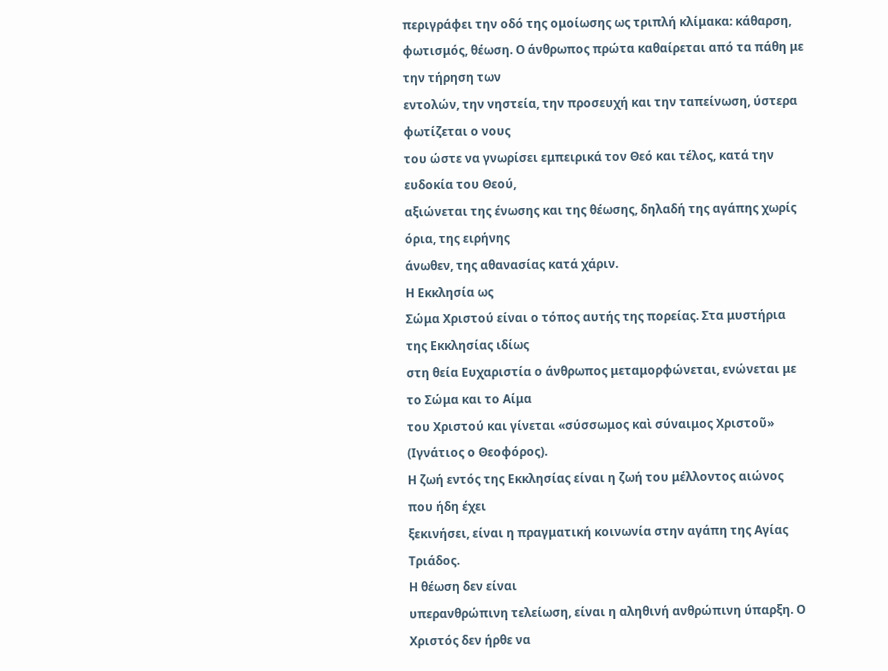περιγράφει την οδό της ομοίωσης ως τριπλή κλίμακα: κάθαρση,
φωτισμός, θέωση. Ο άνθρωπος πρώτα καθαίρεται από τα πάθη με την τήρηση των
εντολών, την νηστεία, την προσευχή και την ταπείνωση, ύστερα φωτίζεται ο νους
του ώστε να γνωρίσει εμπειρικά τον Θεό και τέλος, κατά την ευδοκία του Θεού,
αξιώνεται της ένωσης και της θέωσης, δηλαδή της αγάπης χωρίς όρια, της ειρήνης
άνωθεν, της αθανασίας κατά χάριν.
Η Εκκλησία ως
Σώμα Χριστού είναι ο τόπος αυτής της πορείας. Στα μυστήρια της Εκκλησίας ιδίως
στη θεία Ευχαριστία ο άνθρωπος μεταμορφώνεται, ενώνεται με το Σώμα και το Αίμα
του Χριστού και γίνεται «σύσσωμος καὶ σύναιμος Χριστοῦ» (Ιγνάτιος ο Θεοφόρος).
Η ζωή εντός της Εκκλησίας είναι η ζωή του μέλλοντος αιώνος που ήδη έχει
ξεκινήσει, είναι η πραγματική κοινωνία στην αγάπη της Αγίας Τριάδος.
Η θέωση δεν είναι
υπερανθρώπινη τελείωση, είναι η αληθινή ανθρώπινη ύπαρξη. Ο Χριστός δεν ήρθε να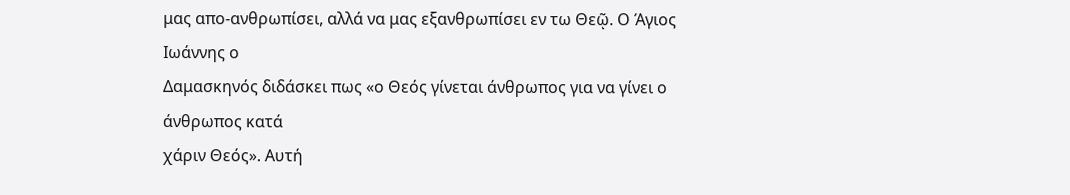μας απο-ανθρωπίσει, αλλά να μας εξανθρωπίσει εν τω Θεῷ. Ο Άγιος Ιωάννης ο
Δαμασκηνός διδάσκει πως «ο Θεός γίνεται άνθρωπος για να γίνει ο άνθρωπος κατά
χάριν Θεός». Αυτή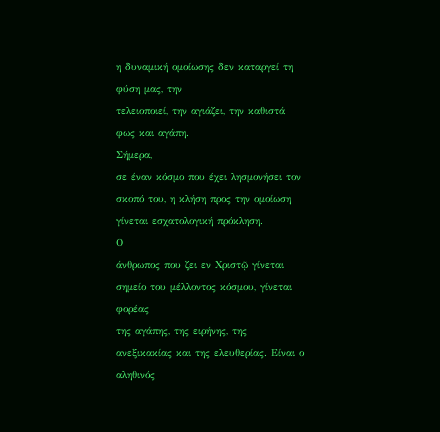η δυναμική ομοίωσης δεν καταργεί τη φύση μας, την
τελειοποιεί, την αγιάζει, την καθιστά φως και αγάπη.
Σήμερα,
σε έναν κόσμο που έχει λησμονήσει τον σκοπό του, η κλήση προς την ομοίωση
γίνεται εσχατολογική πρόκληση.
Ο
άνθρωπος που ζει εν Χριστῷ γίνεται σημείο του μέλλοντος κόσμου, γίνεται φορέας
της αγάπης, της ειρήνης, της ανεξικακίας και της ελευθερίας. Είναι ο αληθινός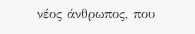νέος άνθρωπος, που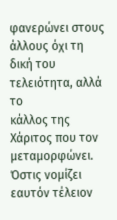φανερώνει στους άλλους όχι τη δική του τελειότητα, αλλά το
κάλλος της Χάριτος που τον μεταμορφώνει.
Όστις νομίζει
εαυτόν τέλειον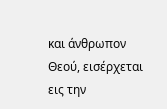και άνθρωπον Θεού, εισέρχεται εις την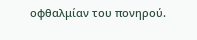οφθαλμίαν του πονηρού.